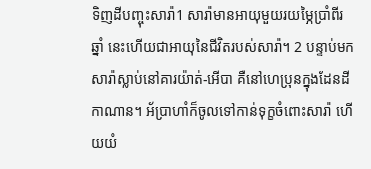ទិញដីបញ្ចុះសារ៉ា1 សារ៉ាមានអាយុមួយរយម្ភៃប្រាំពីរឆ្នាំ នេះហើយជាអាយុនៃជីវិតរបស់សារ៉ា។ 2 បន្ទាប់មក សារ៉ាស្លាប់នៅគារយ៉ាត់-អើបា គឺនៅហេប្រុនក្នុងដែនដីកាណាន។ អ័ប្រាហាំក៏ចូលទៅកាន់ទុក្ខចំពោះសារ៉ា ហើយយំ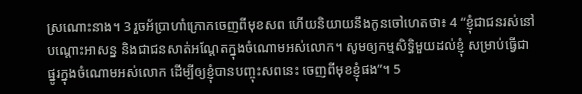ស្រណោះនាង។ 3 រួចអ័ប្រាហាំក្រោកចេញពីមុខសព ហើយនិយាយនឹងកូនចៅហេតថា៖ 4 “ខ្ញុំជាជនរស់នៅបណ្ដោះអាសន្ន និងជាជនសាត់អណ្ដែតក្នុងចំណោមអស់លោក។ សូមឲ្យកម្មសិទ្ធិមួយដល់ខ្ញុំ សម្រាប់ធ្វើជាផ្នូរក្នុងចំណោមអស់លោក ដើម្បីឲ្យខ្ញុំបានបញ្ចុះសពនេះ ចេញពីមុខខ្ញុំផង”។ 5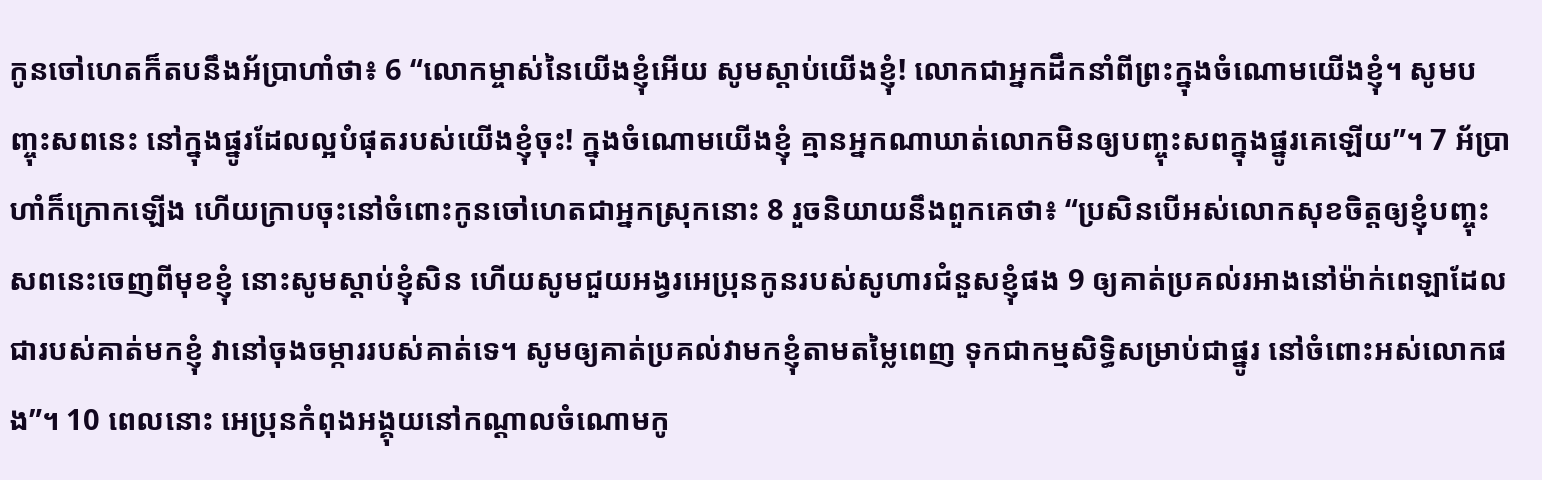កូនចៅហេតក៏តបនឹងអ័ប្រាហាំថា៖ 6 “លោកម្ចាស់នៃយើងខ្ញុំអើយ សូមស្ដាប់យើងខ្ញុំ! លោកជាអ្នកដឹកនាំពីព្រះក្នុងចំណោមយើងខ្ញុំ។ សូមបញ្ចុះសពនេះ នៅក្នុងផ្នូរដែលល្អបំផុតរបស់យើងខ្ញុំចុះ! ក្នុងចំណោមយើងខ្ញុំ គ្មានអ្នកណាឃាត់លោកមិនឲ្យបញ្ចុះសពក្នុងផ្នូរគេឡើយ”។ 7 អ័ប្រាហាំក៏ក្រោកឡើង ហើយក្រាបចុះនៅចំពោះកូនចៅហេតជាអ្នកស្រុកនោះ 8 រួចនិយាយនឹងពួកគេថា៖ “ប្រសិនបើអស់លោកសុខចិត្តឲ្យខ្ញុំបញ្ចុះសពនេះចេញពីមុខខ្ញុំ នោះសូមស្ដាប់ខ្ញុំសិន ហើយសូមជួយអង្វរអេប្រុនកូនរបស់សូហារជំនួសខ្ញុំផង 9 ឲ្យគាត់ប្រគល់រអាងនៅម៉ាក់ពេឡាដែលជារបស់គាត់មកខ្ញុំ វានៅចុងចម្ការរបស់គាត់ទេ។ សូមឲ្យគាត់ប្រគល់វាមកខ្ញុំតាមតម្លៃពេញ ទុកជាកម្មសិទ្ធិសម្រាប់ជាផ្នូរ នៅចំពោះអស់លោកផង”។ 10 ពេលនោះ អេប្រុនកំពុងអង្គុយនៅកណ្ដាលចំណោមកូ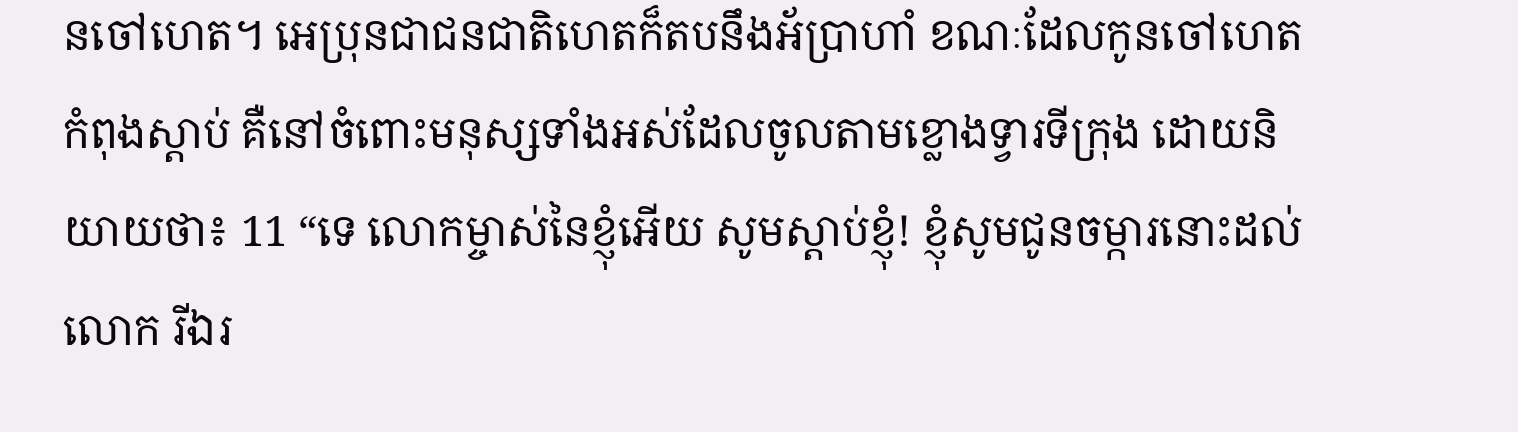នចៅហេត។ អេប្រុនជាជនជាតិហេតក៏តបនឹងអ័ប្រាហាំ ខណៈដែលកូនចៅហេតកំពុងស្ដាប់ គឺនៅចំពោះមនុស្សទាំងអស់ដែលចូលតាមខ្លោងទ្វារទីក្រុង ដោយនិយាយថា៖ 11 “ទេ លោកម្ចាស់នៃខ្ញុំអើយ សូមស្ដាប់ខ្ញុំ! ខ្ញុំសូមជូនចម្ការនោះដល់លោក រីឯរ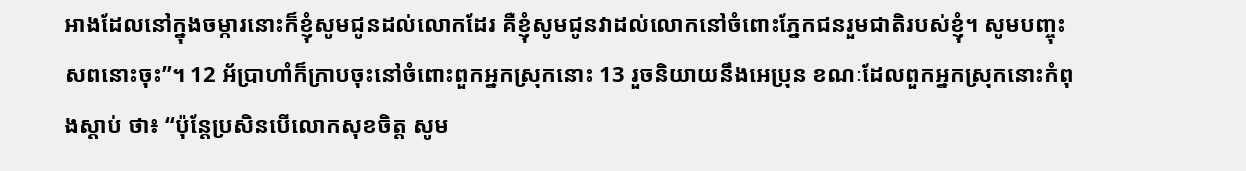អាងដែលនៅក្នុងចម្ការនោះក៏ខ្ញុំសូមជូនដល់លោកដែរ គឺខ្ញុំសូមជូនវាដល់លោកនៅចំពោះភ្នែកជនរួមជាតិរបស់ខ្ញុំ។ សូមបញ្ចុះសពនោះចុះ”។ 12 អ័ប្រាហាំក៏ក្រាបចុះនៅចំពោះពួកអ្នកស្រុកនោះ 13 រួចនិយាយនឹងអេប្រុន ខណៈដែលពួកអ្នកស្រុកនោះកំពុងស្ដាប់ ថា៖ “ប៉ុន្តែប្រសិនបើលោកសុខចិត្ត សូម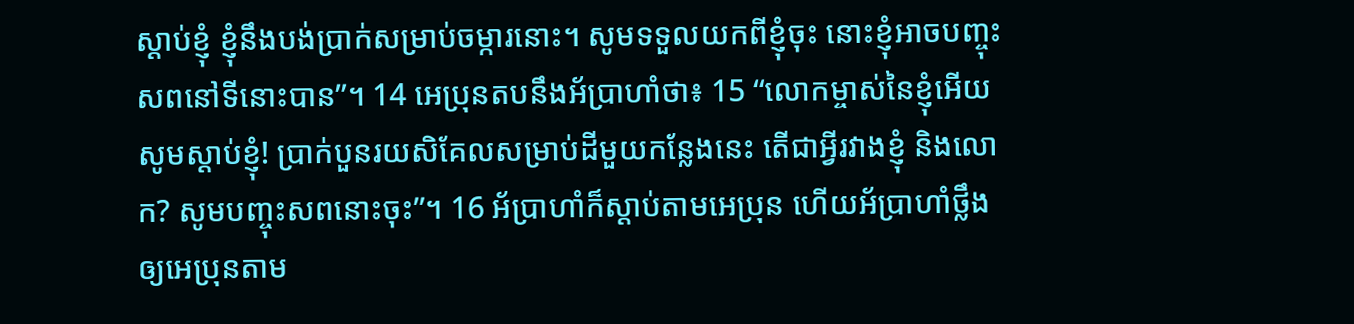ស្ដាប់ខ្ញុំ ខ្ញុំនឹងបង់ប្រាក់សម្រាប់ចម្ការនោះ។ សូមទទួលយកពីខ្ញុំចុះ នោះខ្ញុំអាចបញ្ចុះសពនៅទីនោះបាន”។ 14 អេប្រុនតបនឹងអ័ប្រាហាំថា៖ 15 “លោកម្ចាស់នៃខ្ញុំអើយ សូមស្ដាប់ខ្ញុំ! ប្រាក់បួនរយសិគែលសម្រាប់ដីមួយកន្លែងនេះ តើជាអ្វីរវាងខ្ញុំ និងលោក? សូមបញ្ចុះសពនោះចុះ”។ 16 អ័ប្រាហាំក៏ស្ដាប់តាមអេប្រុន ហើយអ័ប្រាហាំថ្លឹងឲ្យអេប្រុនតាម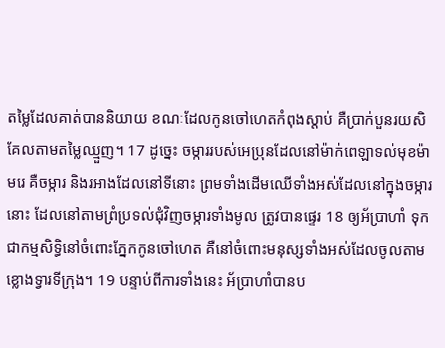តម្លៃដែលគាត់បាននិយាយ ខណៈដែលកូនចៅហេតកំពុងស្ដាប់ គឺប្រាក់បួនរយសិគែលតាមតម្លៃឈ្មួញ។ 17 ដូច្នេះ ចម្ការរបស់អេប្រុនដែលនៅម៉ាក់ពេឡាទល់មុខម៉ាមរេ គឺចម្ការ និងរអាងដែលនៅទីនោះ ព្រមទាំងដើមឈើទាំងអស់ដែលនៅក្នុងចម្ការនោះ ដែលនៅតាមព្រំប្រទល់ជុំវិញចម្ការទាំងមូល ត្រូវបានផ្ទេរ 18 ឲ្យអ័ប្រាហាំ ទុកជាកម្មសិទ្ធិនៅចំពោះភ្នែកកូនចៅហេត គឺនៅចំពោះមនុស្សទាំងអស់ដែលចូលតាមខ្លោងទ្វារទីក្រុង។ 19 បន្ទាប់ពីការទាំងនេះ អ័ប្រាហាំបានប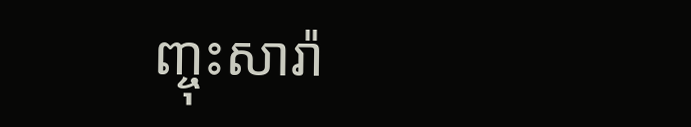ញ្ចុះសារ៉ា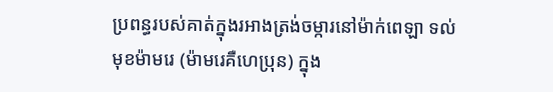ប្រពន្ធរបស់គាត់ក្នុងរអាងត្រង់ចម្ការនៅម៉ាក់ពេឡា ទល់មុខម៉ាមរេ (ម៉ាមរេគឺហេប្រុន) ក្នុង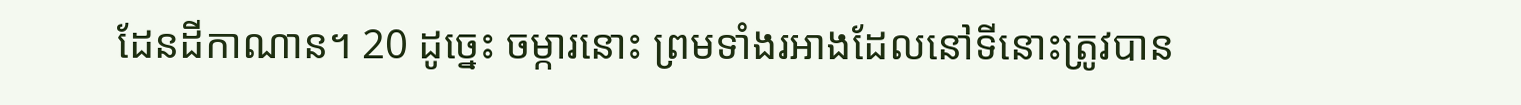ដែនដីកាណាន។ 20 ដូច្នេះ ចម្ការនោះ ព្រមទាំងរអាងដែលនៅទីនោះត្រូវបាន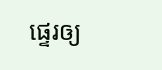ផ្ទេរឲ្យ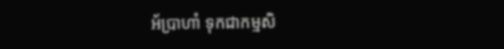អ័ប្រាហាំ ទុកជាកម្មសិ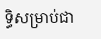ទ្ធិសម្រាប់ជា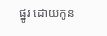ផ្នូរ ដោយកូន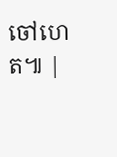ចៅហេត៕ |